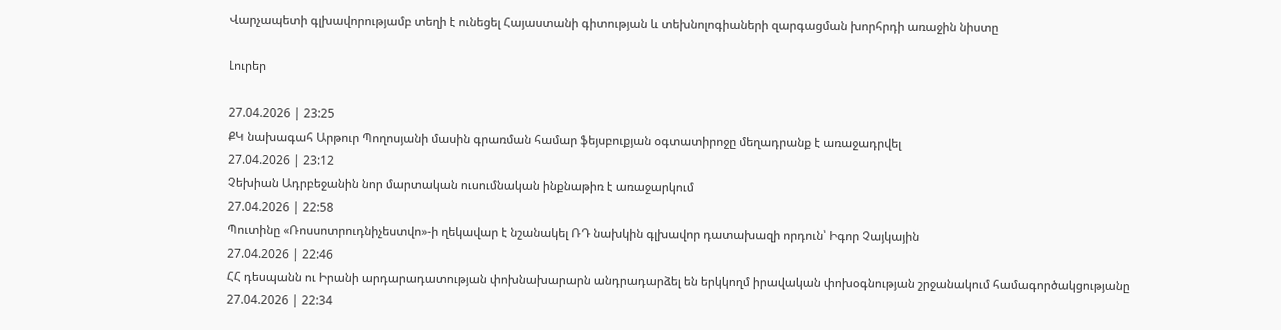Վարչապետի գլխավորությամբ տեղի է ունեցել Հայաստանի գիտության և տեխնոլոգիաների զարգացման խորհրդի առաջին նիստը

Լուրեր

27.04.2026 | 23:25
ՔԿ նախագահ Արթուր Պողոսյանի մասին գրառման համար ֆեյսբուքյան օգտատիրոջը մեղադրանք է առաջադրվել
27.04.2026 | 23:12
Չեխիան Ադրբեջանին նոր մարտական ուսումնական ինքնաթիռ է առաջարկում
27.04.2026 | 22:58
Պուտինը «Ռոսսոտրուդնիչեստվո»-ի ղեկավար է նշանակել ՌԴ նախկին գլխավոր դատախազի որդուն՝ Իգոր Չայկային
27.04.2026 | 22:46
ՀՀ դեսպանն ու Իրանի արդարադատության փոխնախարարն անդրադարձել են երկկողմ իրավական փոխօգնության շրջանակում համագործակցությանը
27.04.2026 | 22:34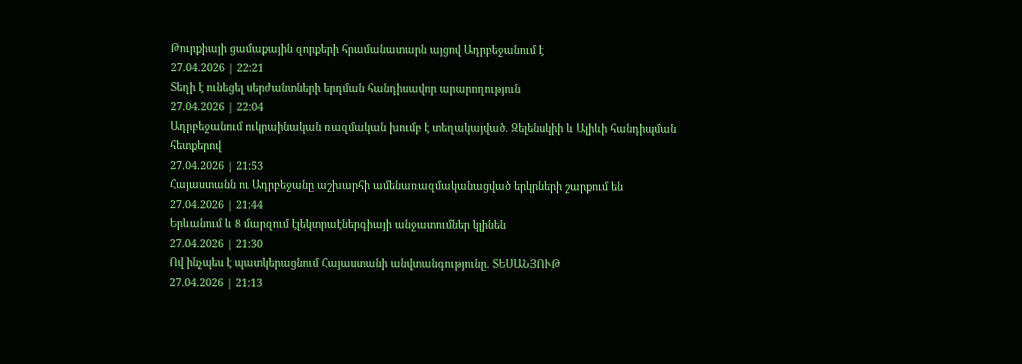Թուրքիայի ցամաքային զորքերի հրամանատարն այցով Ադրբեջանում է
27.04.2026 | 22:21
Տեղի է ունեցել սերժանտների երդման հանդիսավոր արարողություն
27.04.2026 | 22:04
Ադրբեջանում ուկրաինական ռազմական խումբ է տեղակայված. Զելենսկիի և Ալիևի հանդիպման հետքերով
27.04.2026 | 21:53
Հայաստանն ու Ադրբեջանը աշխարհի ամենառազմականացված երկրների շարքում են
27.04.2026 | 21:44
Երևանում և 8 մարզում էլեկտրաէներգիայի անջատումներ կլինեն
27.04.2026 | 21:30
Ով ինչպես է պատկերացնում Հայաստանի անվտանգությունը. ՏԵՍԱՆՅՈՒԹ
27.04.2026 | 21:13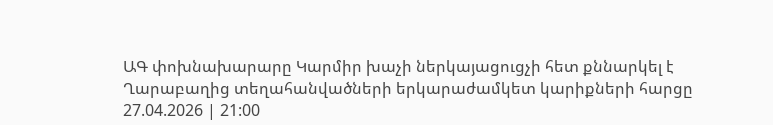ԱԳ փոխնախարարը Կարմիր խաչի ներկայացուցչի հետ քննարկել է Ղարաբաղից տեղահանվածների երկարաժամկետ կարիքների հարցը
27.04.2026 | 21:00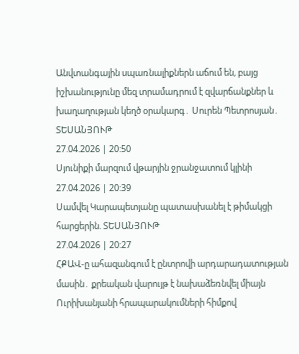Անվտանգային սպառնալիքներն աճում են, բայց իշխանությունը մեզ տրամադրում է զվարճանքներ և խաղաղության կեղծ օրակարգ․ Սուրեն Պետրոսյան․ ՏԵՍԱՆՅՈՒԹ
27.04.2026 | 20:50
Սյունիքի մարզում վթարյին ջրանջատում կլինի
27.04.2026 | 20:39
Սամվել Կարապետյանը պատասխանել է թիմակցի հարցերին. ՏԵՍԱՆՅՈՒԹ
27.04.2026 | 20:27
ՀՔԱՎ-ը ահազանգում է ընտրովի արդարադատության մասին․ քրեական վարույթ է նախաձեռնվել միայն Ուրիխանյանի հրապարակումների հիմքով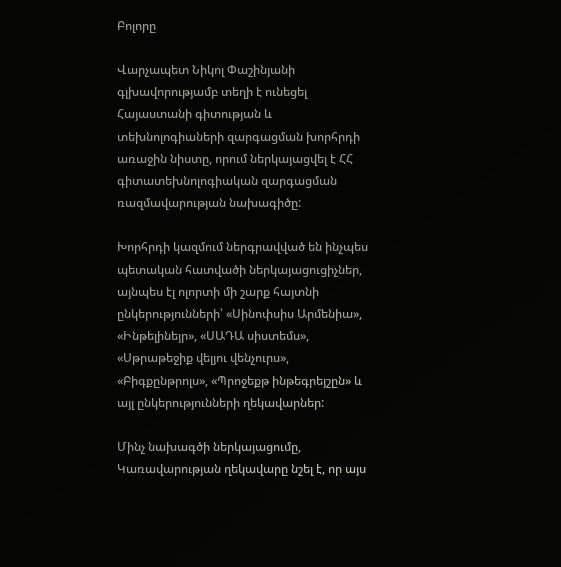Բոլորը

Վարչապետ Նիկոլ Փաշինյանի գլխավորությամբ տեղի է ունեցել Հայաստանի գիտության և տեխնոլոգիաների զարգացման խորհրդի առաջին նիստը, որում ներկայացվել է ՀՀ գիտատեխնոլոգիական զարգացման ռազմավարության նախագիծը:

Խորհրդի կազմում ներգրավված են ինչպես պետական հատվածի ներկայացուցիչներ, այնպես էլ ոլորտի մի շարք հայտնի ընկերությունների՝ «Սինոփսիս Արմենիա», «Ինթելինեյր», «ՍԱԴԱ սիստեմս», «Սթրաթեջիք վելյու վենչուրս», «Բիգքընթրոլս», «Պրոջեքթ ինթեգրեյշըն» և այլ ընկերությունների ղեկավարներ:

Մինչ նախագծի ներկայացումը, Կառավարության ղեկավարը նշել է, որ այս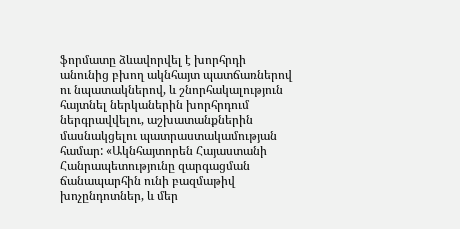ֆորմատը ձևավորվել է խորհրդի անունից բխող ակնհայտ պատճառներով ու նպատակներով, և շնորհակալություն հայտնել ներկաներին խորհրդում ներգրավվելու, աշխատանքներին մասնակցելու պատրաստակամության համար: «Ակնհայտորեն Հայաստանի Հանրապետությունը զարգացման ճանապարհին ունի բազմաթիվ խոչընդոտներ, և մեր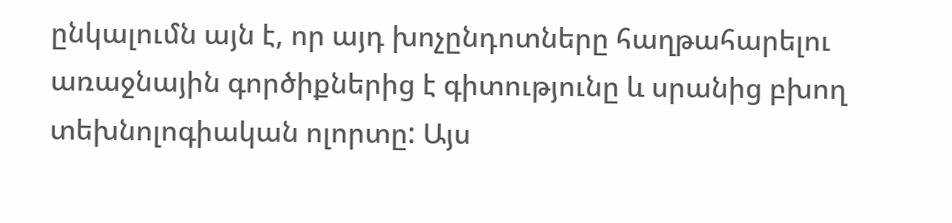ընկալումն այն է, որ այդ խոչընդոտները հաղթահարելու առաջնային գործիքներից է գիտությունը և սրանից բխող տեխնոլոգիական ոլորտը: Այս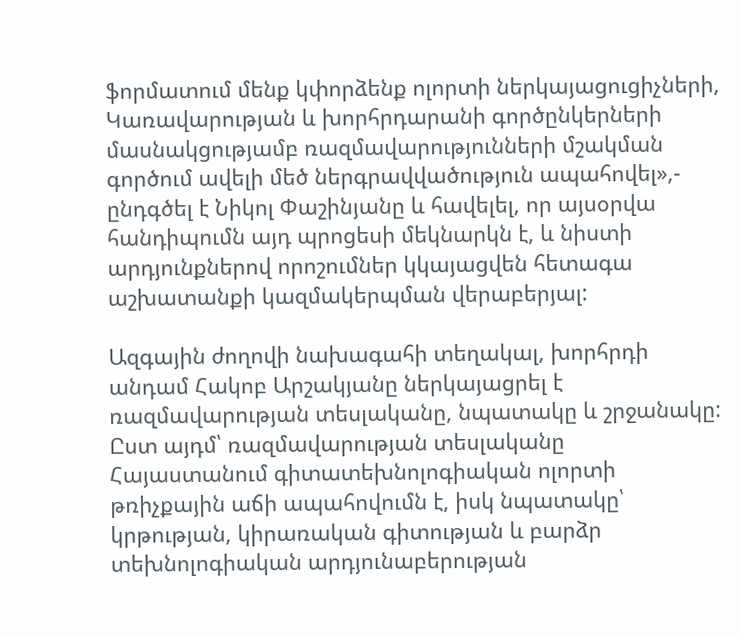ֆորմատում մենք կփորձենք ոլորտի ներկայացուցիչների, Կառավարության և խորհրդարանի գործընկերների մասնակցությամբ ռազմավարությունների մշակման գործում ավելի մեծ ներգրավվածություն ապահովել»,- ընդգծել է Նիկոլ Փաշինյանը և հավելել, որ այսօրվա հանդիպումն այդ պրոցեսի մեկնարկն է, և նիստի արդյունքներով որոշումներ կկայացվեն հետագա աշխատանքի կազմակերպման վերաբերյալ:

Ազգային ժողովի նախագահի տեղակալ, խորհրդի անդամ Հակոբ Արշակյանը ներկայացրել է ռազմավարության տեսլականը, նպատակը և շրջանակը: Ըստ այդմ՝ ռազմավարության տեսլականը Հայաստանում գիտատեխնոլոգիական ոլորտի թռիչքային աճի ապահովումն է, իսկ նպատակը՝ կրթության, կիրառական գիտության և բարձր տեխնոլոգիական արդյունաբերության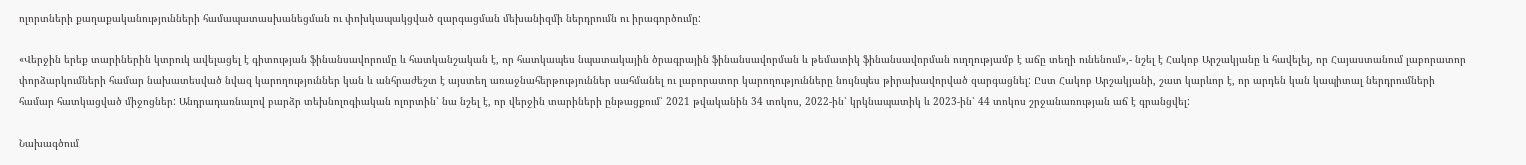ոլորտների քաղաքականությունների համապատասխանեցման ու փոխկապակցված զարգացման մեխանիզմի ներդրումն ու իրագործումը:

«Վերջին երեք տարիներին կտրուկ ավելացել է գիտության ֆինանսավորումը և հատկանշական է, որ հատկապես նպատակային ծրագրային ֆինանսավորման և թեմատիկ ֆինանսավորման ուղղությամբ է աճը տեղի ունենում»,- նշել է Հակոբ Արշակյանը և հավելել, որ Հայաստանում լաբորատոր փորձարկումների համար նախատեսված նվազ կարողություններ կան և անհրաժեշտ է այստեղ առաջնահերթություններ սահմանել ու լաբորատոր կարողությունները նույնպես թիրախավորված զարգացնել: Ըստ Հակոբ Արշակյանի, շատ կարևոր է, որ արդեն կան կապիտալ ներդրումների համար հատկացված միջոցներ: Անդրադառնալով բարձր տեխնոլոգիական ոլորտին՝ նա նշել է, որ վերջին տարիների ընթացքում՝ 2021 թվականին 34 տոկոս, 2022-ին՝ կրկնապատիկ և 2023-ին՝ 44 տոկոս շրջանառության աճ է գրանցվել:

Նախագծում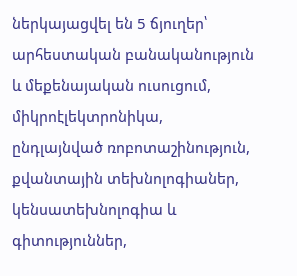ներկայացվել են 5 ճյուղեր՝ արհեստական բանականություն և մեքենայական ուսուցում, միկրոէլեկտրոնիկա, ընդլայնված ռոբոտաշինություն, քվանտային տեխնոլոգիաներ, կենսատեխնոլոգիա և գիտություններ,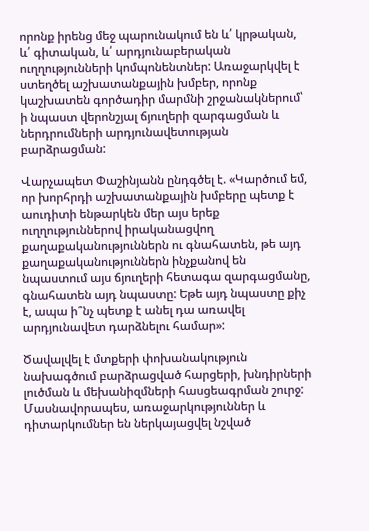որոնք իրենց մեջ պարունակում են և՛ կրթական, և՛ գիտական, և՛ արդյունաբերական ուղղությունների կոմպոնենտներ: Առաջարկվել է ստեղծել աշխատանքային խմբեր, որոնք կաշխատեն գործադիր մարմնի շրջանակներում՝ ի նպաստ վերոնշյալ ճյուղերի զարգացման և ներդրումների արդյունավետության բարձրացման:

Վարչապետ Փաշինյանն ընդգծել է. «Կարծում եմ, որ խորհրդի աշխատանքային խմբերը պետք է աուդիտի ենթարկեն մեր այս երեք ուղղություններով իրականացվող քաղաքականություններն ու գնահատեն, թե այդ քաղաքականություններն ինչքանով են նպաստում այս ճյուղերի հետագա զարգացմանը, գնահատեն այդ նպաստը: Եթե այդ նպաստը քիչ է, ապա ի՞նչ պետք է անել դա առավել արդյունավետ դարձնելու համար»:

Ծավալվել է մտքերի փոխանակություն նախագծում բարձրացված հարցերի, խնդիրների լուծման և մեխանիզմների հասցեագրման շուրջ: Մասնավորապես, առաջարկություններ և դիտարկումներ են ներկայացվել նշված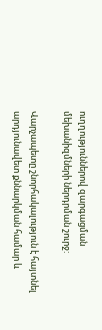ուղղություններով զարգացման մեխանիզմների ներդրման շուրջ:

Վարչապետը շնորհակալություն է հայտնել արդյունավետ քննարկման համար և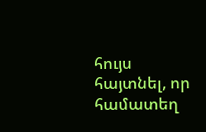հույս հայտնել, որ համատեղ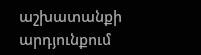աշխատանքի արդյունքում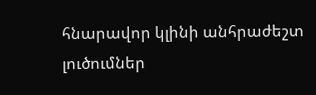հնարավոր կլինի անհրաժեշտ լուծումներ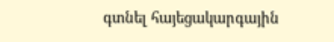գտնել հայեցակարգային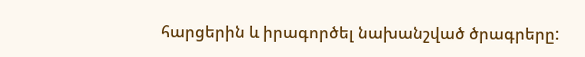հարցերին և իրագործել նախանշված ծրագրերը: